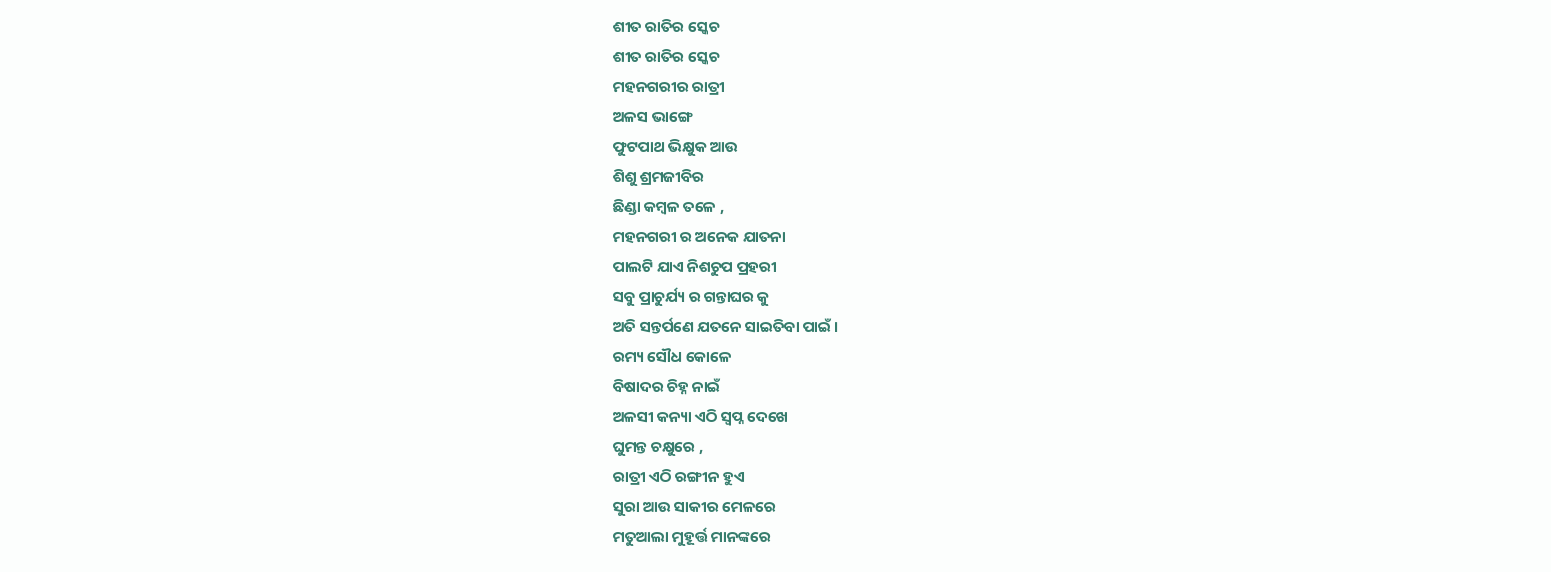ଶୀତ ରାତିର ସ୍କେଚ
ଶୀତ ରାତିର ସ୍କେଚ
ମହନଗରୀର ରାତ୍ରୀ
ଅଳସ ଭାଙ୍ଗେ
ଫୁଟପାଥ ଭିକ୍ଷୁକ ଆଉ
ଶିଶୁ ଶ୍ରମଜୀବିର
ଛିଣ୍ଡା କମ୍ବଳ ତଳେ ,
ମହନଗରୀ ର ଅନେକ ଯାତନା
ପାଲଟି ଯାଏ ନିଶଚୁପ ପ୍ରହରୀ
ସବୁ ପ୍ରାଚୁର୍ଯ୍ୟ ର ଗନ୍ତାଘର କୁ
ଅତି ସନ୍ତର୍ପଣେ ଯତନେ ସାଇତିବା ପାଇଁ ।
ରମ୍ୟ ସୌଧ କୋଳେ
ବିଷାଦର ଚିହ୍ନ ନାଇଁ
ଅଳସୀ କନ୍ୟା ଏଠି ସ୍ବପ୍ନ ଦେଖେ
ଘୁମନ୍ତ ଚକ୍ଷୁରେ ,
ରାତ୍ରୀ ଏଠି ରଙ୍ଗୀନ ହୁଏ
ସୁରା ଆଉ ସାକୀର ମେଳରେ
ମତୁଆଲା ମୁହୂର୍ତ୍ତ ମାନଙ୍କରେ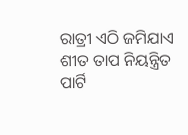ରାତ୍ରୀ ଏଠି ଜମିଯାଏ
ଶୀତ ତାପ ନିୟନ୍ତ୍ରିତ
ପାର୍ଟି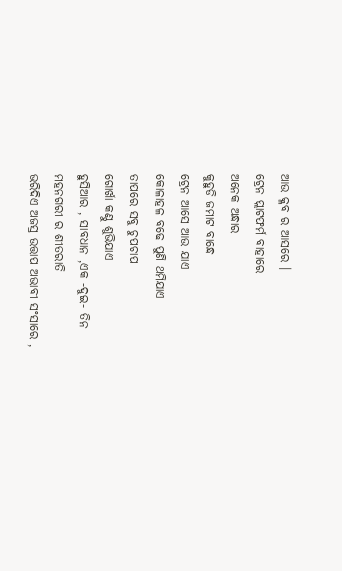ଆଉ କ୍ଳବ ର ଆସରେ ।
ଟ୍ରେନ ପ୍ଲାଟଫର୍ମ ବାହାରେ
ଅନେକ ଅନ୍ଧାର
କୁହୁଡି ଜମାଟ ବାନ୍ଧେ
ଟ୍ରେନ ଆସେ ଆଉ ଯାଏ
କୋଳାହଳ ବଢେ ପୁଣି ଥମିଯାଏ
ତାପରେ ସବୁ ଚୁପଚାପ
ଗୋର୍ଖା କଣ୍ଠୁ ଶୁଭିଯାଏ
ହୁସିଆର , ସାବଧାନ ,ଏକ -ଦୁଇ- ତିନ
ମହନଗରୀ ର ଶୀତରାତି
ଭରିଦିଏ ଅଜସ୍ର ଉତ୍ତାପ ଅଭାବୀ ସଂସାରେ ,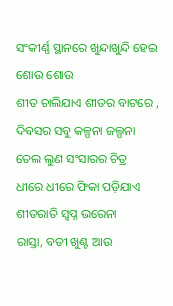ସଂକୀର୍ଣ୍ଣ ସ୍ଥାନରେ ଖୁନ୍ଦାଖୁନ୍ଦି ହେଇ ଶୋଉ ଶୋଉ
ଶୀତ ଚାଲିଯାଏ ଶୀତର ବାଟରେ ,
ଦିବସର ସବୁ କଳ୍ପନା ଜଲ୍ପନା
ତେଲ ଲୁଣ ସଂସାରର ଚିତ୍ର
ଧୀରେ ଧୀରେ ଫିକା ପଡ଼ିଯାଏ
ଶୀତରାତି ସ୍ବପ୍ନ ଭରେନା
ରାସ୍ତା, ବତୀ ଖୁଣ୍ଟ ଆଉ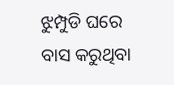ଝୁମ୍ପୁଡି ଘରେ
ବାସ କରୁଥିବା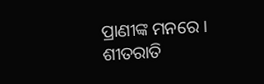ପ୍ରାଣୀଙ୍କ ମନରେ ।
ଶୀତରାତି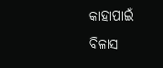କାହାପାଇଁ
ବିଳାସ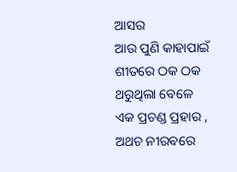ଆସର
ଆଉ ପୁଣି କାହାପାଇଁ
ଶୀତରେ ଠକ ଠକ ଥରୁଥିଲା ବେଳେ
ଏକ ପ୍ରଚଣ୍ଡ ପ୍ରହାର ,
ଅଥଚ ନୀରବରେ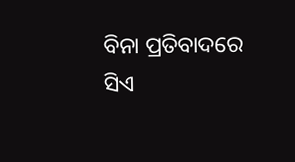ବିନା ପ୍ରତିବାଦରେ
ସିଏ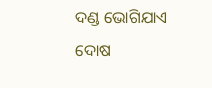ଦଣ୍ଡ ଭୋଗିଯାଏ
ଦୋଷ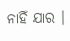ନାହିଁ ଯାର ।